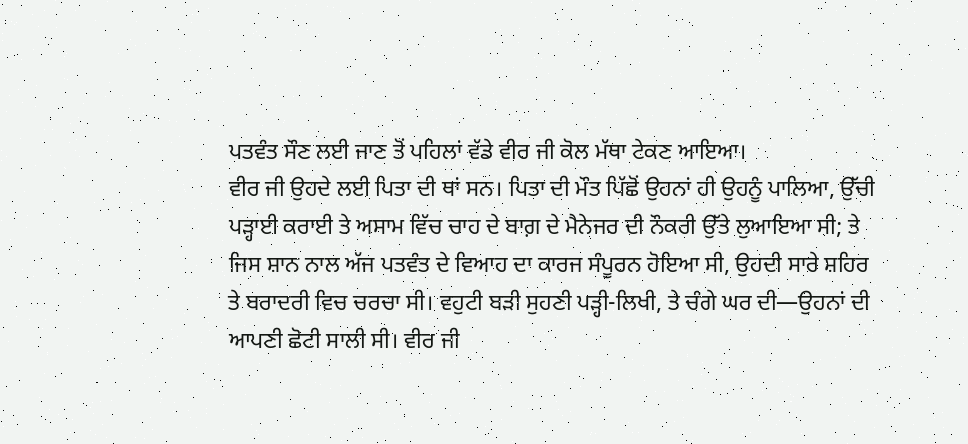ਪਤਵੰਤ ਸੌਣ ਲਈ ਜਾਣ ਤੋਂ ਪਹਿਲਾਂ ਵੱਡੇ ਵੀਰ ਜੀ ਕੋਲ ਮੱਥਾ ਟੇਕਣ ਆਇਆ।
ਵੀਰ ਜੀ ਉਹਦੇ ਲਈ ਪਿਤਾ ਦੀ ਥਾਂ ਸਨ। ਪਿਤਾ ਦੀ ਮੌਤ ਪਿੱਛੋਂ ਉਹਨਾਂ ਹੀ ਉਹਨੂੰ ਪਾਲਿਆ, ਉੱਚੀ ਪੜ੍ਹਾਈ ਕਰਾਈ ਤੇ ਅਸਾਮ ਵਿੱਚ ਚਾਹ ਦੇ ਬਾਗ਼ ਦੇ ਮੈਨੇਜਰ ਦੀ ਨੌਕਰੀ ਉੱਤੇ ਲੁਆਇਆ ਸੀ; ਤੇ ਜਿਸ ਸ਼ਾਨ ਨਾਲ ਅੱਜ ਪਤਵੰਤ ਦੇ ਵਿਆਹ ਦਾ ਕਾਰਜ ਸੰਪੂਰਨ ਹੋਇਆ ਸੀ, ਉਹਦੀ ਸਾਰੇ ਸ਼ਹਿਰ ਤੇ ਬਰਾਦਰੀ ਵਿਚ ਚਰਚਾ ਸੀ। ਵਹੁਟੀ ਬੜੀ ਸੁਹਣੀ ਪੜ੍ਹੀ-ਲਿਖੀ, ਤੇ ਚੰਗੇ ਘਰ ਦੀ—ਉਹਨਾਂ ਦੀ ਆਪਣੀ ਛੋਟੀ ਸਾਲੀ ਸੀ। ਵੀਰ ਜੀ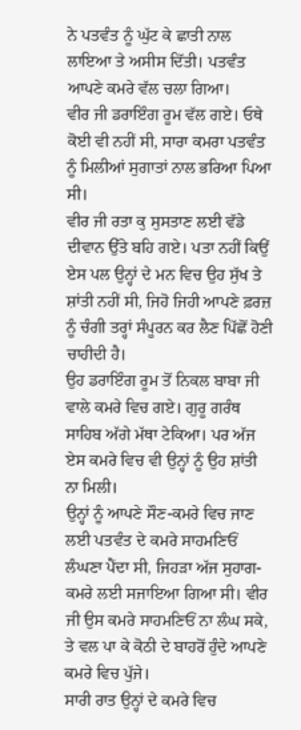ਨੇ ਪਤਵੰਤ ਨੂੰ ਘੁੱਟ ਕੇ ਛਾਤੀ ਨਾਲ ਲਾਇਆ ਤੇ ਅਸੀਸ ਦਿੱਤੀ। ਪਤਵੰਤ ਆਪਣੇ ਕਮਰੇ ਵੱਲ ਚਲਾ ਗਿਆ।
ਵੀਰ ਜੀ ਡਰਾਇੰਗ ਰੂਮ ਵੱਲ ਗਏ। ਓਥੇ ਕੋਈ ਵੀ ਨਹੀਂ ਸੀ, ਸਾਰਾ ਕਮਰਾ ਪਤਵੰਤ ਨੂੰ ਮਿਲੀਆਂ ਸੁਗਾਤਾਂ ਨਾਲ ਭਰਿਆ ਪਿਆ ਸੀ।
ਵੀਰ ਜੀ ਰਤਾ ਕੁ ਸੁਸਤਾਣ ਲਈ ਵੱਡੇ ਦੀਵਾਨ ਉੱਤੇ ਬਹਿ ਗਏ। ਪਤਾ ਨਹੀਂ ਕਿਉਂ ਏਸ ਪਲ ਉਨ੍ਹਾਂ ਦੇ ਮਨ ਵਿਚ ਉਹ ਸੁੱਖ ਤੇ ਸ਼ਾਂਤੀ ਨਹੀਂ ਸੀ, ਜਿਹੋ ਜਿਹੀ ਆਪਣੇ ਫ਼ਰਜ਼ ਨੂੰ ਚੰਗੀ ਤਰ੍ਹਾਂ ਸੰਪੂਰਨ ਕਰ ਲੈਣ ਪਿੱਛੋਂ ਹੋਣੀ ਚਾਹੀਦੀ ਹੈ।
ਉਹ ਡਰਾਇੰਗ ਰੂਮ ਤੋਂ ਨਿਕਲ ਬਾਬਾ ਜੀ ਵਾਲੇ ਕਮਰੇ ਵਿਚ ਗਏ। ਗੁਰੂ ਗਰੰਥ ਸਾਹਿਬ ਅੱਗੇ ਮੱਥਾ ਟੇਕਿਆ। ਪਰ ਅੱਜ ਏਸ ਕਮਰੇ ਵਿਚ ਵੀ ਉਨ੍ਹਾਂ ਨੂੰ ਉਹ ਸ਼ਾਂਤੀ ਨਾ ਮਿਲੀ।
ਉਨ੍ਹਾਂ ਨੂੰ ਆਪਣੇ ਸੌਣ-ਕਮਰੇ ਵਿਚ ਜਾਣ ਲਈ ਪਤਵੰਤ ਦੇ ਕਮਰੇ ਸਾਹਮਣਿਓਂ ਲੰਘਣਾ ਪੈਂਦਾ ਸੀ, ਜਿਹੜਾ ਅੱਜ ਸੁਹਾਗ-ਕਮਰੇ ਲਈ ਸਜਾਇਆ ਗਿਆ ਸੀ। ਵੀਰ ਜੀ ਉਸ ਕਮਰੇ ਸਾਹਮਣਿਓਂ ਨਾ ਲੰਘ ਸਕੇ, ਤੇ ਵਲ ਪਾ ਕੇ ਕੋਠੀ ਦੇ ਬਾਹਰੋਂ ਹੁੰਦੇ ਆਪਣੇ ਕਮਰੇ ਵਿਚ ਪੁੱਜੇ।
ਸਾਰੀ ਰਾਤ ਉਨ੍ਹਾਂ ਦੇ ਕਮਰੇ ਵਿਚ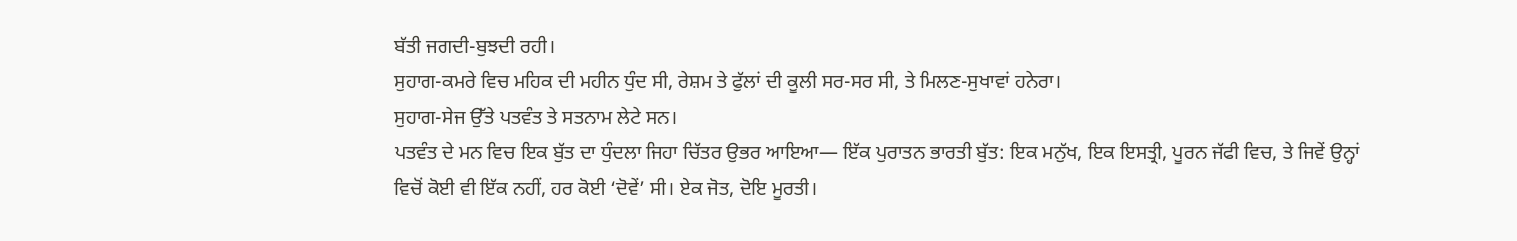ਬੱਤੀ ਜਗਦੀ-ਬੁਝਦੀ ਰਹੀ।
ਸੁਹਾਗ-ਕਮਰੇ ਵਿਚ ਮਹਿਕ ਦੀ ਮਹੀਨ ਧੁੰਦ ਸੀ, ਰੇਸ਼ਮ ਤੇ ਫੁੱਲਾਂ ਦੀ ਕੂਲੀ ਸਰ-ਸਰ ਸੀ, ਤੇ ਮਿਲਣ-ਸੁਖਾਵਾਂ ਹਨੇਰਾ।
ਸੁਹਾਗ-ਸੇਜ ਉੱਤੇ ਪਤਵੰਤ ਤੇ ਸਤਨਾਮ ਲੇਟੇ ਸਨ।
ਪਤਵੰਤ ਦੇ ਮਨ ਵਿਚ ਇਕ ਬੁੱਤ ਦਾ ਧੁੰਦਲਾ ਜਿਹਾ ਚਿੱਤਰ ਉਭਰ ਆਇਆ— ਇੱਕ ਪੁਰਾਤਨ ਭਾਰਤੀ ਬੁੱਤ: ਇਕ ਮਨੁੱਖ, ਇਕ ਇਸਤ੍ਰੀ, ਪੂਰਨ ਜੱਫੀ ਵਿਚ, ਤੇ ਜਿਵੇਂ ਉਨ੍ਹਾਂ ਵਿਚੋਂ ਕੋਈ ਵੀ ਇੱਕ ਨਹੀਂ, ਹਰ ਕੋਈ ‘ਦੋਵੇਂ’ ਸੀ। ਏਕ ਜੋਤ, ਦੋਇ ਮੂਰਤੀ।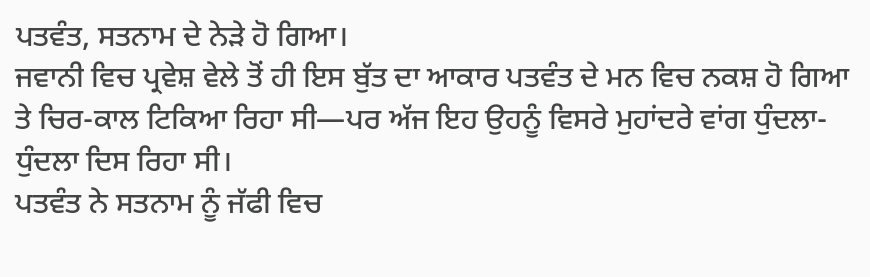ਪਤਵੰਤ, ਸਤਨਾਮ ਦੇ ਨੇੜੇ ਹੋ ਗਿਆ।
ਜਵਾਨੀ ਵਿਚ ਪ੍ਰਵੇਸ਼ ਵੇਲੇ ਤੋਂ ਹੀ ਇਸ ਬੁੱਤ ਦਾ ਆਕਾਰ ਪਤਵੰਤ ਦੇ ਮਨ ਵਿਚ ਨਕਸ਼ ਹੋ ਗਿਆ ਤੇ ਚਿਰ-ਕਾਲ ਟਿਕਿਆ ਰਿਹਾ ਸੀ—ਪਰ ਅੱਜ ਇਹ ਉਹਨੂੰ ਵਿਸਰੇ ਮੁਹਾਂਦਰੇ ਵਾਂਗ ਧੁੰਦਲਾ-ਧੁੰਦਲਾ ਦਿਸ ਰਿਹਾ ਸੀ।
ਪਤਵੰਤ ਨੇ ਸਤਨਾਮ ਨੂੰ ਜੱਫੀ ਵਿਚ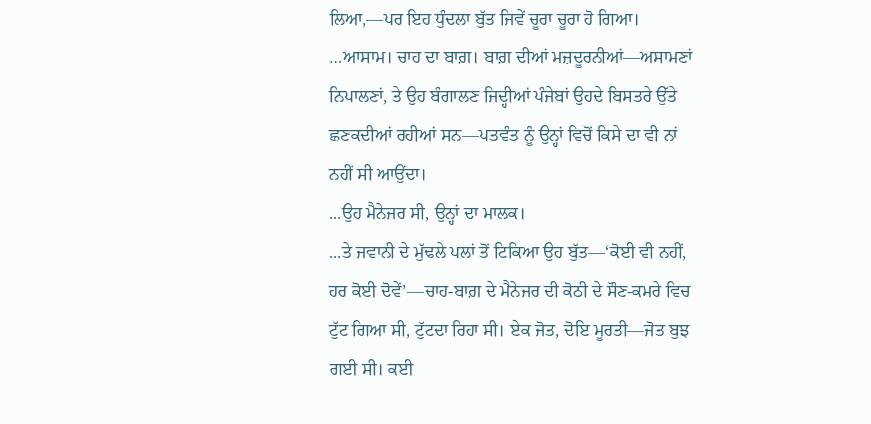ਲਿਆ,—ਪਰ ਇਹ ਧੁੰਦਲਾ ਬੁੱਤ ਜਿਵੇਂ ਚੂਰਾ ਚੂਰਾ ਹੋ ਗਿਆ।
…ਆਸਾਮ। ਚਾਹ ਦਾ ਬਾਗ਼। ਬਾਗ਼ ਦੀਆਂ ਮਜ਼ਦੂਰਨੀਆਂ—ਅਸਾਮਣਾਂ ਨਿਪਾਲਣਾਂ, ਤੇ ਉਹ ਬੰਗਾਲਣ ਜਿਦ੍ਹੀਆਂ ਪੰਜੇਬਾਂ ਉਹਦੇ ਬਿਸਤਰੇ ਉੱਤੇ ਛਣਕਦੀਆਂ ਰਹੀਆਂ ਸਨ—ਪਤਵੰਤ ਨੂੰ ਉਨ੍ਹਾਂ ਵਿਚੋਂ ਕਿਸੇ ਦਾ ਵੀ ਨਾਂ ਨਹੀਂ ਸੀ ਆਉਂਦਾ।
...ਉਹ ਮੈਨੇਜਰ ਸੀ, ਉਨ੍ਹਾਂ ਦਾ ਮਾਲਕ।
...ਤੇ ਜਵਾਨੀ ਦੇ ਮੁੱਢਲੇ ਪਲਾਂ ਤੋਂ ਟਿਕਿਆ ਉਹ ਬੁੱਤ—‘ਕੋਈ ਵੀ ਨਹੀਂ, ਹਰ ਕੋਈ ਦੋਵੇਂ’—ਚਾਹ-ਬਾਗ਼ ਦੇ ਮੈਨੇਜਰ ਦੀ ਕੋਠੀ ਦੇ ਸੌਣ-ਕਮਰੇ ਵਿਚ ਟੁੱਟ ਗਿਆ ਸੀ, ਟੁੱਟਦਾ ਰਿਹਾ ਸੀ। ਏਕ ਜੋਤ, ਦੋਇ ਮੂਰਤੀ—ਜੋਤ ਬੁਝ ਗਈ ਸੀ। ਕਈ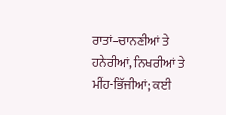ਰਾਤਾਂ–ਚਾਨਣੀਆਂ ਤੇ ਹਨੇਰੀਆਂ, ਨਿਖਰੀਆਂ ਤੇ ਮੀਂਹ-ਭਿੱਜੀਆਂ; ਕਈ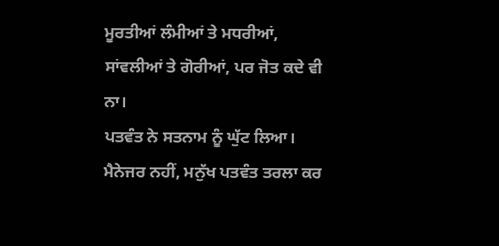ਮੂਰਤੀਆਂ ਲੰਮੀਆਂ ਤੇ ਮਧਰੀਆਂ, ਸਾਂਵਲੀਆਂ ਤੇ ਗੋਰੀਆਂ, ਪਰ ਜੋਤ ਕਦੇ ਵੀ ਨਾ।
ਪਤਵੰਤ ਨੇ ਸਤਨਾਮ ਨੂੰ ਘੁੱਟ ਲਿਆ। ਮੈਨੇਜਰ ਨਹੀਂ, ਮਨੁੱਖ ਪਤਵੰਤ ਤਰਲਾ ਕਰ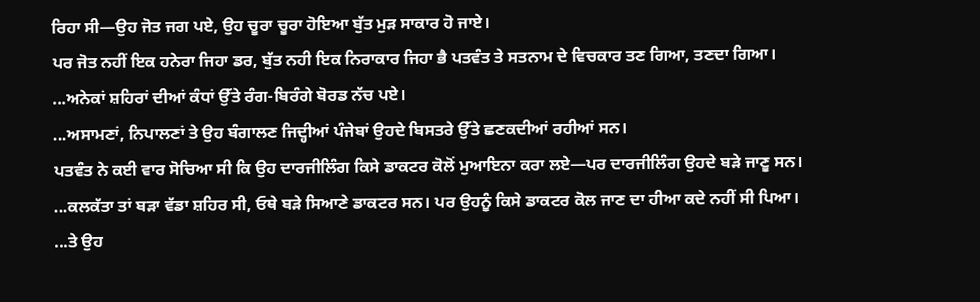ਰਿਹਾ ਸੀ—ਉਹ ਜੋਤ ਜਗ ਪਏ, ਉਹ ਚੂਰਾ ਚੂਰਾ ਹੋਇਆ ਬੁੱਤ ਮੁੜ ਸਾਕਾਰ ਹੋ ਜਾਏ।
ਪਰ ਜੋਤ ਨਹੀਂ ਇਕ ਹਨੇਰਾ ਜਿਹਾ ਡਰ, ਬੁੱਤ ਨਹੀ ਇਕ ਨਿਰਾਕਾਰ ਜਿਹਾ ਭੈ ਪਤਵੰਤ ਤੇ ਸਤਨਾਮ ਦੇ ਵਿਚਕਾਰ ਤਣ ਗਿਆ, ਤਣਦਾ ਗਿਆ।
...ਅਨੇਕਾਂ ਸ਼ਹਿਰਾਂ ਦੀਆਂ ਕੰਧਾਂ ਉੱਤੇ ਰੰਗ-ਬਿਰੰਗੇ ਬੋਰਡ ਨੱਚ ਪਏ।
...ਅਸਾਮਣਾਂ, ਨਿਪਾਲਣਾਂ ਤੇ ਉਹ ਬੰਗਾਲਣ ਜਿਦ੍ਹੀਆਂ ਪੰਜੇਬਾਂ ਉਹਦੇ ਬਿਸਤਰੇ ਉੱਤੇ ਛਣਕਦੀਆਂ ਰਹੀਆਂ ਸਨ।
ਪਤਵੰਤ ਨੇ ਕਈ ਵਾਰ ਸੋਚਿਆ ਸੀ ਕਿ ਉਹ ਦਾਰਜੀਲਿੰਗ ਕਿਸੇ ਡਾਕਟਰ ਕੋਲੋਂ ਮੁਆਇਨਾ ਕਰਾ ਲਏ—ਪਰ ਦਾਰਜੀਲਿੰਗ ਉਹਦੇ ਬੜੇ ਜਾਣੂ ਸਨ।
...ਕਲਕੱਤਾ ਤਾਂ ਬੜਾ ਵੱਡਾ ਸ਼ਹਿਰ ਸੀ, ਓਥੇ ਬੜੇ ਸਿਆਣੇ ਡਾਕਟਰ ਸਨ। ਪਰ ਉਹਨੂੰ ਕਿਸੇ ਡਾਕਟਰ ਕੋਲ ਜਾਣ ਦਾ ਹੀਆ ਕਦੇ ਨਹੀਂ ਸੀ ਪਿਆ।
...ਤੇ ਉਹ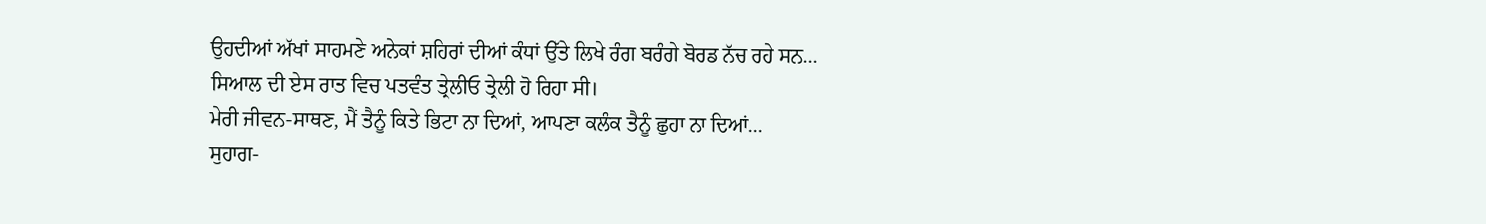ਉਹਦੀਆਂ ਅੱਖਾਂ ਸਾਹਮਣੇ ਅਨੇਕਾਂ ਸ਼ਹਿਰਾਂ ਦੀਆਂ ਕੰਧਾਂ ਉੱਤੇ ਲਿਖੇ ਰੰਗ ਬਰੰਗੇ ਬੋਰਡ ਨੱਚ ਰਹੇ ਸਨ...
ਸਿਆਲ ਦੀ ਏਸ ਰਾਤ ਵਿਚ ਪਤਵੰਤ ਤ੍ਰੇਲੀਓ ਤ੍ਰੇਲੀ ਹੋ ਰਿਹਾ ਸੀ।
ਮੇਰੀ ਜੀਵਨ-ਸਾਥਣ, ਮੈਂ ਤੈਨੂੰ ਕਿਤੇ ਭਿਟਾ ਨਾ ਦਿਆਂ, ਆਪਣਾ ਕਲੰਕ ਤੈਨੂੰ ਛੁਹਾ ਨਾ ਦਿਆਂ...
ਸੁਹਾਗ-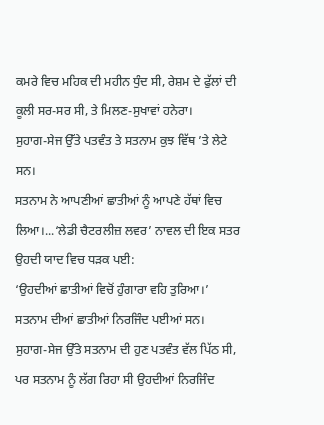ਕਮਰੇ ਵਿਚ ਮਹਿਕ ਦੀ ਮਹੀਨ ਧੁੰਦ ਸੀ, ਰੇਸ਼ਮ ਦੇ ਫੁੱਲਾਂ ਦੀ ਕੂਲੀ ਸਰ-ਸਰ ਸੀ, ਤੇ ਮਿਲਣ-ਸੁਖਾਵਾਂ ਹਨੇਰਾ।
ਸੁਹਾਗ-ਸੇਜ ਉੱਤੇ ਪਤਵੰਤ ਤੇ ਸਤਨਾਮ ਕੁਝ ਵਿੱਥ ’ਤੇ ਲੇਟੇ ਸਨ।
ਸਤਨਾਮ ਨੇ ਆਪਣੀਆਂ ਛਾਤੀਆਂ ਨੂੰ ਆਪਣੇ ਹੱਥਾਂ ਵਿਚ ਲਿਆ।...‘ਲੇਡੀ ਚੈਟਰਲੀਜ਼ ਲਵਰ’ ਨਾਵਲ ਦੀ ਇਕ ਸਤਰ ਉਹਦੀ ਯਾਦ ਵਿਚ ਧੜਕ ਪਈ:
‘ਉਹਦੀਆਂ ਛਾਤੀਆਂ ਵਿਚੋਂ ਹੁੰਗਾਰਾ ਵਹਿ ਤੁਰਿਆ।’
ਸਤਨਾਮ ਦੀਆਂ ਛਾਤੀਆਂ ਨਿਰਜਿੰਦ ਪਈਆਂ ਸਨ।
ਸੁਹਾਗ-ਸੇਜ ਉੱਤੇ ਸਤਨਾਮ ਦੀ ਹੁਣ ਪਤਵੰਤ ਵੱਲ ਪਿੱਠ ਸੀ, ਪਰ ਸਤਨਾਮ ਨੂੰ ਲੱਗ ਰਿਹਾ ਸੀ ਉਹਦੀਆਂ ਨਿਰਜਿੰਦ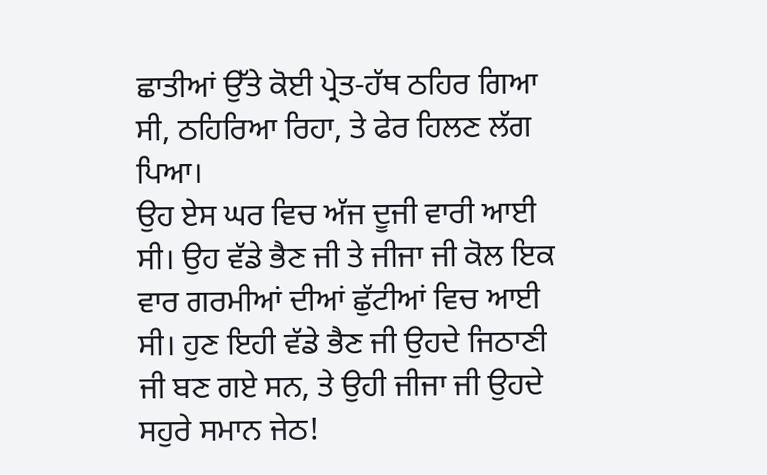ਛਾਤੀਆਂ ਉੱਤੇ ਕੋਈ ਪ੍ਰੇਤ-ਹੱਥ ਠਹਿਰ ਗਿਆ ਸੀ, ਠਹਿਰਿਆ ਰਿਹਾ, ਤੇ ਫੇਰ ਹਿਲਣ ਲੱਗ ਪਿਆ।
ਉਹ ਏਸ ਘਰ ਵਿਚ ਅੱਜ ਦੂਜੀ ਵਾਰੀ ਆਈ ਸੀ। ਉਹ ਵੱਡੇ ਭੈਣ ਜੀ ਤੇ ਜੀਜਾ ਜੀ ਕੋਲ ਇਕ ਵਾਰ ਗਰਮੀਆਂ ਦੀਆਂ ਛੁੱਟੀਆਂ ਵਿਚ ਆਈ ਸੀ। ਹੁਣ ਇਹੀ ਵੱਡੇ ਭੈਣ ਜੀ ਉਹਦੇ ਜਿਠਾਣੀ ਜੀ ਬਣ ਗਏ ਸਨ, ਤੇ ਉਹੀ ਜੀਜਾ ਜੀ ਉਹਦੇ ਸਹੁਰੇ ਸਮਾਨ ਜੇਠ!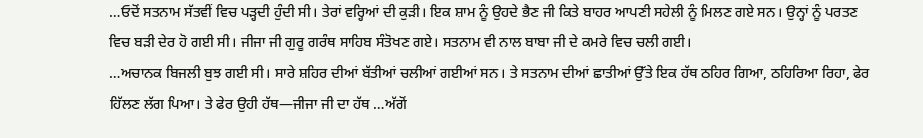…ਓਦੋਂ ਸਤਨਾਮ ਸੱਤਵੀਂ ਵਿਚ ਪੜ੍ਹਦੀ ਹੁੰਦੀ ਸੀ। ਤੇਰਾਂ ਵਰ੍ਹਿਆਂ ਦੀ ਕੁੜੀ। ਇਕ ਸ਼ਾਮ ਨੂੰ ਉਹਦੇ ਭੈਣ ਜੀ ਕਿਤੇ ਬਾਹਰ ਆਪਣੀ ਸਹੇਲੀ ਨੂੰ ਮਿਲਣ ਗਏ ਸਨ। ਉਨ੍ਹਾਂ ਨੂੰ ਪਰਤਣ ਵਿਚ ਬੜੀ ਦੇਰ ਹੋ ਗਈ ਸੀ। ਜੀਜਾ ਜੀ ਗੁਰੂ ਗਰੰਥ ਸਾਹਿਬ ਸੰਤੋਖਣ ਗਏ। ਸਤਨਾਮ ਵੀ ਨਾਲ ਬਾਬਾ ਜੀ ਦੇ ਕਮਰੇ ਵਿਚ ਚਲੀ ਗਈ।
…ਅਚਾਨਕ ਬਿਜਲੀ ਬੁਝ ਗਈ ਸੀ। ਸਾਰੇ ਸ਼ਹਿਰ ਦੀਆਂ ਬੱਤੀਆਂ ਚਲੀਆਂ ਗਈਆਂ ਸਨ। ਤੇ ਸਤਨਾਮ ਦੀਆਂ ਛਾਤੀਆਂ ਉੱਤੇ ਇਕ ਹੱਥ ਠਹਿਰ ਗਿਆ, ਠਹਿਰਿਆ ਰਿਹਾ, ਫੇਰ ਹਿੱਲਣ ਲੱਗ ਪਿਆ। ਤੇ ਫੇਰ ਉਹੀ ਹੱਥ—ਜੀਜਾ ਜੀ ਦਾ ਹੱਥ …ਅੱਗੋਂ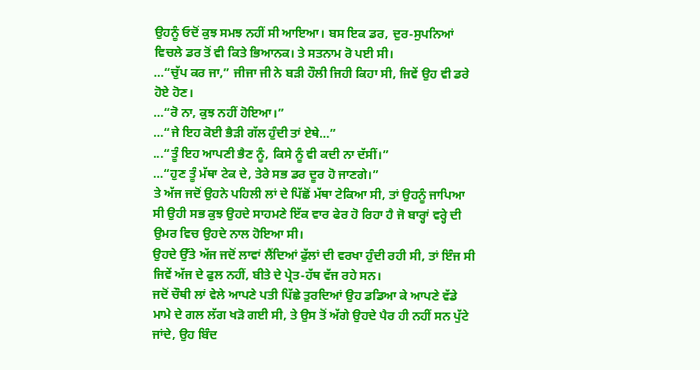ਉਹਨੂੰ ਓਦੋਂ ਕੁਝ ਸਮਝ ਨਹੀਂ ਸੀ ਆਇਆ। ਬਸ ਇਕ ਡਰ, ਦੁਰ-ਸੁਪਨਿਆਂ ਵਿਚਲੇ ਡਰ ਤੋਂ ਵੀ ਕਿਤੇ ਭਿਆਨਕ। ਤੇ ਸਤਨਾਮ ਰੋ ਪਈ ਸੀ।
…“ਚੁੱਪ ਕਰ ਜਾ,” ਜੀਜਾ ਜੀ ਨੇ ਬੜੀ ਹੌਲੀ ਜਿਹੀ ਕਿਹਾ ਸੀ, ਜਿਵੇਂ ਉਹ ਵੀ ਡਰੇ ਹੋਏ ਹੋਣ।
…“ਰੋ ਨਾ, ਕੁਝ ਨਹੀਂ ਹੋਇਆ।”
…“ਜੇ ਇਹ ਕੋਈ ਭੈੜੀ ਗੱਲ ਹੁੰਦੀ ਤਾਂ ਏਥੇ…”
...“ਤੂੰ ਇਹ ਆਪਣੀ ਭੈਣ ਨੂੰ, ਕਿਸੇ ਨੂੰ ਵੀ ਕਦੀ ਨਾ ਦੱਸੀਂ।”
…“ਹੁਣ ਤੂੰ ਮੱਥਾ ਟੇਕ ਦੇ, ਤੇਰੇ ਸਭ ਡਰ ਦੂਰ ਹੋ ਜਾਣਗੇ।”
ਤੇ ਅੱਜ ਜਦੋਂ ਉਹਨੇ ਪਹਿਲੀ ਲਾਂ ਦੇ ਪਿੱਛੋਂ ਮੱਥਾ ਟੇਕਿਆ ਸੀ, ਤਾਂ ਉਹਨੂੰ ਜਾਪਿਆ ਸੀ ਉਹੀ ਸਭ ਕੁਝ ਉਹਦੇ ਸਾਹਮਣੇ ਇੱਕ ਵਾਰ ਫੇਰ ਹੋ ਰਿਹਾ ਹੈ ਜੋ ਬਾਰ੍ਹਾਂ ਵਰ੍ਹੇ ਦੀ ਉਮਰ ਵਿਚ ਉਹਦੇ ਨਾਲ ਹੋਇਆ ਸੀ।
ਉਹਦੇ ਉੱਤੇ ਅੱਜ ਜਦੋਂ ਲਾਵਾਂ ਲੈਂਦਿਆਂ ਫੁੱਲਾਂ ਦੀ ਵਰਖਾ ਹੁੰਦੀ ਰਹੀ ਸੀ, ਤਾਂ ਇੰਜ ਸੀ ਜਿਵੇਂ ਅੱਜ ਦੇ ਫੁਲ ਨਹੀਂ, ਬੀਤੇ ਦੇ ਪ੍ਰੇਤ-ਹੱਥ ਵੱਜ ਰਹੇ ਸਨ।
ਜਦੋਂ ਚੌਥੀ ਲਾਂ ਵੇਲੇ ਆਪਣੇ ਪਤੀ ਪਿੱਛੇ ਤੁਰਦਿਆਂ ਉਹ ਡਡਿਆ ਕੇ ਆਪਣੇ ਵੱਡੇ ਮਾਮੇ ਦੇ ਗਲ ਲੱਗ ਖੜੋ ਗਈ ਸੀ, ਤੇ ਉਸ ਤੋਂ ਅੱਗੇ ਉਹਦੇ ਪੈਰ ਹੀ ਨਹੀਂ ਸਨ ਪੁੱਟੇ ਜਾਂਦੇ, ਉਹ ਬਿੰਦ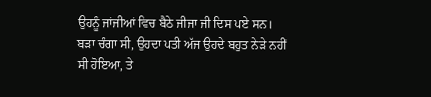ਉਹਨੂੰ ਜਾਂਜੀਆਂ ਵਿਚ ਬੈਠੇ ਜੀਜਾ ਜੀ ਦਿਸ ਪਏ ਸਨ।
ਬੜਾ ਚੰਗਾ ਸੀ, ਉਹਦਾ ਪਤੀ ਅੱਜ ਉਹਦੇ ਬਹੁਤ ਨੇੜੇ ਨਹੀਂ ਸੀ ਹੋਇਆ, ਤੇ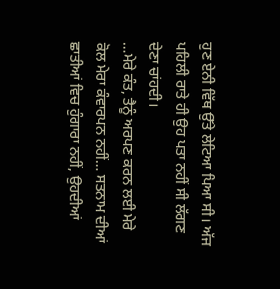ਹੁਣ ਏਨੀ ਵਿੱਥ ਉੱਤੇ ਲੇਟਿਆ ਪਿਆ ਸੀ। ਅੱਜ ਪਹਿਲੀ ਰਾਤੇ ਹੀ ਉਹ ਪਤਾ ਨਹੀਂ ਸੀ ਲੱਗਣ ਦੇਣਾ ਚਾਂਹਦੀ।
…ਮੇਰੇ ਕੰਤ, ਤੈਨੂੰ ਅਰਪਣ ਕਰਨ ਲਈ ਮੇਰੇ ਕੋਲ ਮੇਰਾ ਕੰਵਾਰਪਨ ਨਹੀਂ… ਸਤਨਾਮ ਦੀਆਂ ਛਾਤੀਆਂ ਵਿਚ ਹੁੰਗਾਰਾ ਨਹੀਂ, ਉਹਦੀਆਂ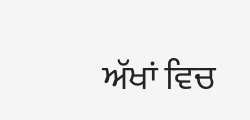ਅੱਖਾਂ ਵਿਚ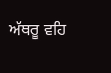ਅੱਥਰੂ ਵਹਿ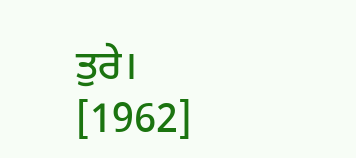ਤੁਰੇ।
[1962]